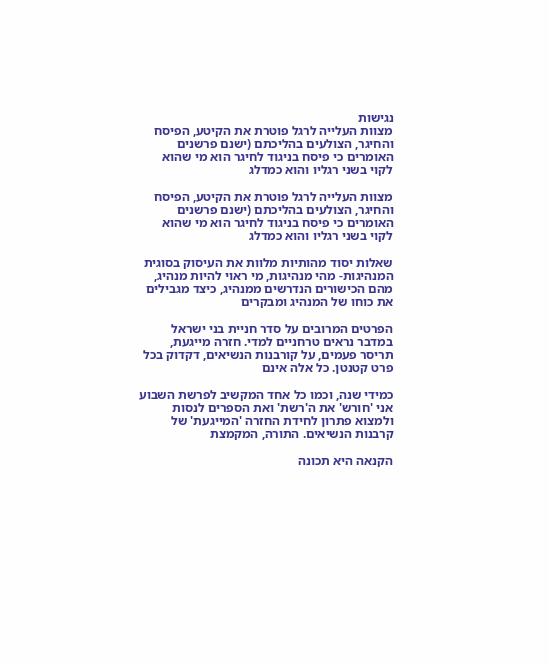נגישות
מצוות העלייה לרגל פוטרת את הקיטע, הפיסח והחיגר, הצולעים בהליכתם (ישנם פרשנים האומרים כי פיסח בניגוד לחיגר הוא מי שהוא לקוי בשני רגליו והוא כמדלג

מצוות העלייה לרגל פוטרת את הקיטע, הפיסח והחיגר, הצולעים בהליכתם (ישנם פרשנים האומרים כי פיסח בניגוד לחיגר הוא מי שהוא לקוי בשני רגליו והוא כמדלג

שאלות יסוד מהותיות מלוות את העיסוק בסוגית המנהיגות- מהי מנהיגות, מי ראוי להיות מנהיג, מהם הכישורים הנדרשים ממנהיג, כיצד מגבילים את כוחו של המנהיג ומבקרים

הפרטים המרובים על סדר חניית בני ישראל במדבר נראים טרחניים למדי. חזרה מייגעת, תריסר פעמים, על קורבנות הנשיאים, דקדוק בכל פרט קטנטן. כל אלה אינם

כמידי שנה, וכמו כל אחד המקשיב לפרשת השבוע אני 'חורש' את ה'רשת' ואת הספרים לנסות ולמצוא פתרון לחידת החזרה 'המייגעת' של קרבנות הנשיאים. התורה, המקמצת

הקנאה היא תכונה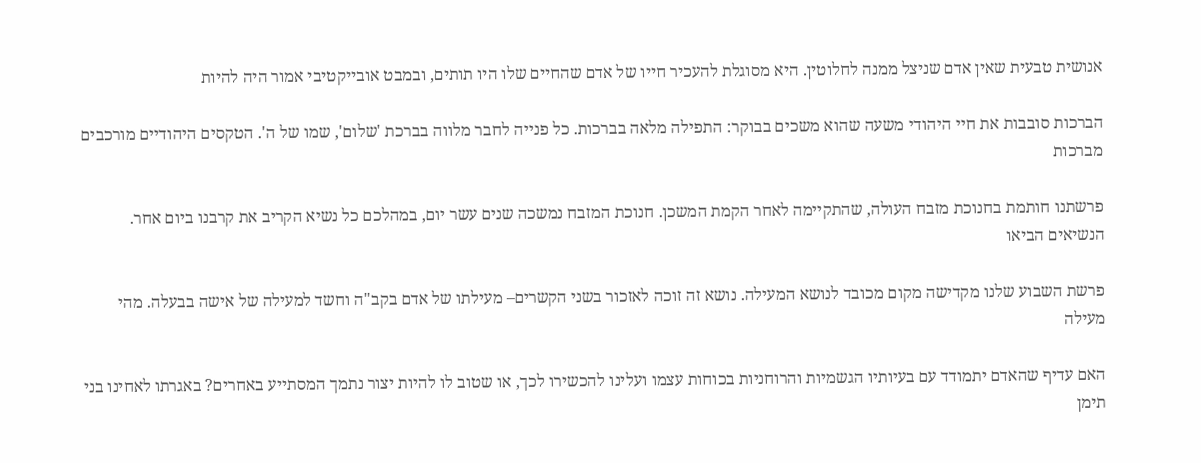אנושית טבעית שאין אדם שניצל ממנה לחלוטין. היא מסוגלת להעכיר חייו של אדם שהחיים שלו היו תותים, ובמבט אובייקטיבי אמור היה להיות

הברכות סובבות את חיי היהודי משעה שהוא משכים בבוקר: התפילה מלאה בברכות. כל פנייה לחבר מלווה בברכת 'שלום', שמו של ה'. הטקסים היהודיים מורכבים מברכות

פרשתנו חותמת בחנוכת מזבח העולה, שהתקיימה לאחר הקמת המשכן. חנוכת המזבח נמשכה שנים עשר יום, במהלכם כל נשיא הקריב את קרבנו ביום אחר. הנשיאים הביאו

פרשת השבוע שלנו מקדישה מקום מכובד לנושא המעילה. נושא זה זוכה לאזכור בשני הקשרים– מעילתו של אדם בקב"ה וחשד למעילה של אישה בבעלה. מהי מעילה

האם עדיף שהאדם יתמודד עם בעיותיו הגשמיות והרוחניות בכוחות עצמו ועלינו להכשירו לכך, או שטוב לו להיות יצור נתמך המסתייע באחרים? באגרתו לאחינו בני תימן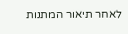לאחר תיאור המתנות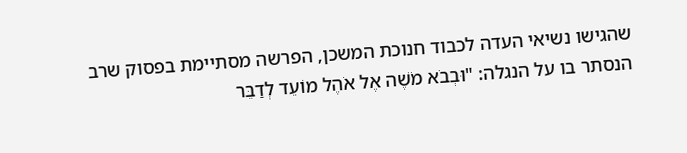שהגישו נשיאי העדה לכבוד חנוכת המשכן, הפרשה מסתיימת בפסוק שרב הנסתר בו על הנגלה: "וּבְבֹא מֹשֶׁה אֶל אֹהֶל מוֹעֵד לְדַבֵּר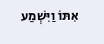אִתּוֹ וַיִּשְׁמַע